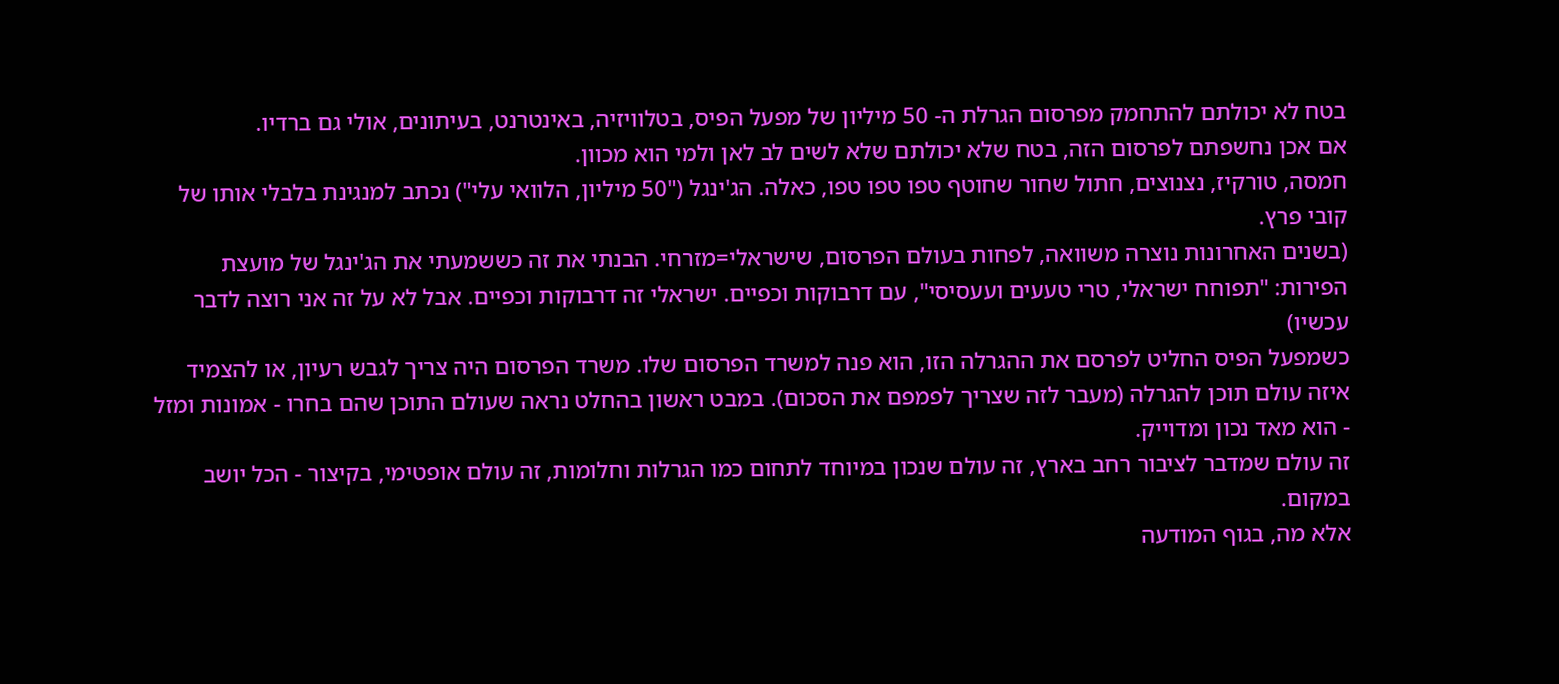בטח לא יכולתם להתחמק מפרסום הגרלת ה- 50 מיליון של מפעל הפיס, בטלוויזיה, באינטרנט, בעיתונים, אולי גם ברדיו.
אם אכן נחשפתם לפרסום הזה, בטח שלא יכולתם שלא לשים לב לאן ולמי הוא מכוון.
חמסה, טורקיז, נצנוצים, חתול שחור שחוטף טפו טפו טפו, כאלה. הג'ינגל ("50 מיליון, הלוואי עלי") נכתב למנגינת בלבלי אותו של קובי פרץ.
(בשנים האחרונות נוצרה משוואה, לפחות בעולם הפרסום, שישראלי=מזרחי. הבנתי את זה כששמעתי את הג'ינגל של מועצת הפירות: "תפוחח ישראלי, טרי טעעים ועעסיסי", עם דרבוקות וכפיים. ישראלי זה דרבוקות וכפיים. אבל לא על זה אני רוצה לדבר עכשיו)
כשמפעל הפיס החליט לפרסם את ההגרלה הזו, הוא פנה למשרד הפרסום שלו. משרד הפרסום היה צריך לגבש רעיון, או להצמיד איזה עולם תוכן להגרלה (מעבר לזה שצריך לפמפם את הסכום). במבט ראשון בהחלט נראה שעולם התוכן שהם בחרו - אמונות ומזל - הוא מאד נכון ומדוייק.
זה עולם שמדבר לציבור רחב בארץ, זה עולם שנכון במיוחד לתחום כמו הגרלות וחלומות, זה עולם אופטימי, בקיצור - הכל יושב במקום.
אלא מה, בגוף המודעה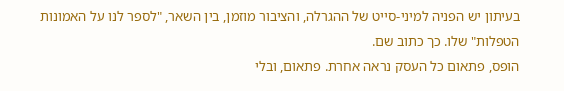בעיתון יש הפניה למיני-סייט של ההגרלה, והציבור מוזמן, בין השאר, "לספר לנו על האמונות הטפלות" שלו. כך כתוב שם.
הופס, פתאום כל העסק נראה אחרת. פתאום, ובלי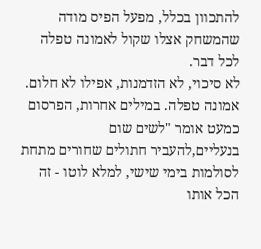להתכוון בכלל, מפעל הפיס מודה שהמשחק אצלו שקול לאמונה טפלה לכל דבר.
לא סיכוי, לא הזדמנות, אפילו לא חלום. אמונה טפלה. במילים אחרות, הפרסום כמעט אומר "לשים שום בנעליים,להעביר חתולים שחורים מתחת לסולמות בימי שישי, למלא לוטו - זה הכל אותו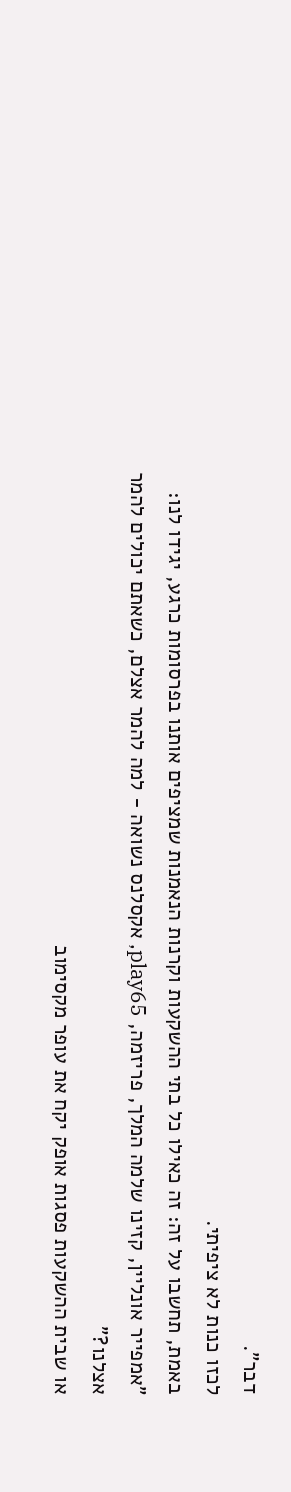דבר".
לכזו כנות לא ציפיתי.
באמת, תחשבו על זה: זה כאילו כל בתי ההשקעות וקרנות הנאמנות שמציפים אותנו בפרסומות כרגע, יגידו לנו:
"אמפייר אונליין, קזינו שלמה המלך, פריזמה, play65, אקסלנס נשואה - למה להמר אצלם, כשאתם יכולים להמר אצלנו?"
או שבית ההשקעות פסגות אופק יקח את עופר מקסימוב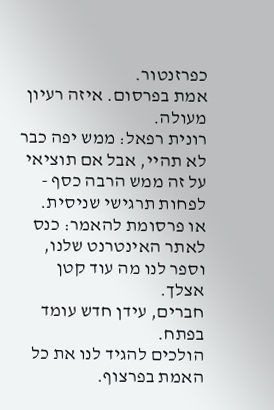כפרזנטור.
אמת בפרסום. איזה רעיון מעולה.
רונית רפאל: ממש יפה כבר לא תהיי, אבל אם תוציאי על זה ממש הרבה כסף - לפחות תרגישי שניסית.
או פרסומת להאמר: כנס לאתר האינטרנט שלנו, וספר לנו מה עוד קטן אצלך.
חברים, עידן חדש עומד בפתח.
הולכים להגיד לנו את כל האמת בפרצוף.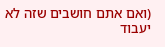(ואם אתם חושבים שזה לא יעבוד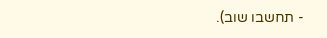- תחשבו שוב).